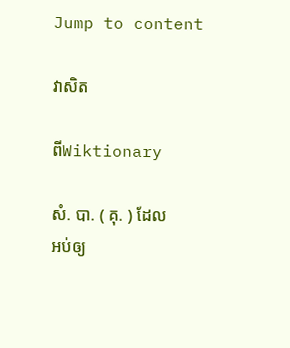Jump to content

វាសិត

ពីWiktionary

សំ. បា. ( គុ. ) ដែលអប់ឲ្យ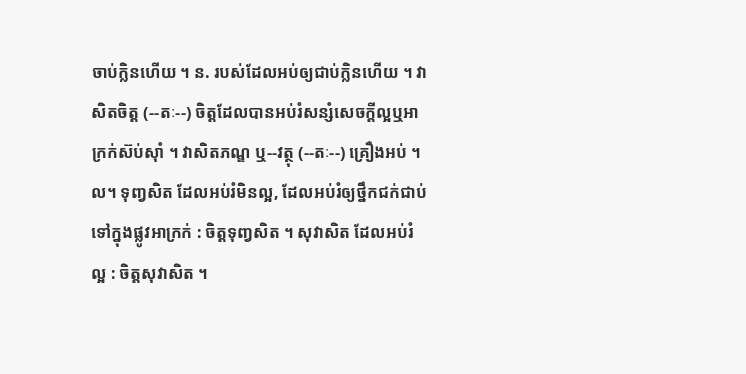ចាប់ក្លិនហើយ ។ ន. របស់ដែលអប់ឲ្យជាប់ក្លិនហើយ ។ វាសិតចិត្ត (--តៈ--) ចិត្តដែលបានអប់រំសន្សំសេចក្ដីល្អឬអាក្រក់ស៊ប់ស៊ាំ ។ វាសិតភណ្ឌ ឬ--វត្ថុ (--តៈ--) គ្រឿងអប់ ។ល។ ទុញ្វសិត ដែលអប់រំមិនល្អ, ដែលអប់រំឲ្យថ្នឹកជក់ជាប់ទៅក្នុងផ្លូវអាក្រក់ : ចិត្តទុញ្វសិត ។ សុវាសិត ដែលអប់រំល្អ : ចិត្តសុវាសិត ។